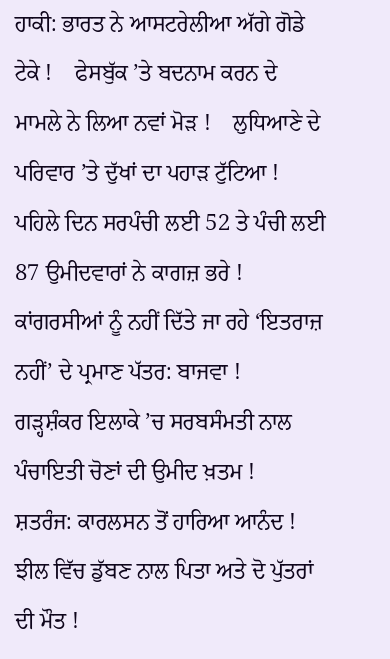ਹਾਕੀ: ਭਾਰਤ ਨੇ ਆਸਟਰੇਲੀਆ ਅੱਗੇ ਗੋਡੇ ਟੇਕੇ !    ਫੇਸਬੁੱਕ ’ਤੇ ਬਦਨਾਮ ਕਰਨ ਦੇ ਮਾਮਲੇ ਨੇ ਲਿਆ ਨਵਾਂ ਮੋੜ !    ਲੁਧਿਆਣੇ ਦੇ ਪਰਿਵਾਰ ’ਤੇ ਦੁੱਖਾਂ ਦਾ ਪਹਾੜ ਟੁੱਟਿਆ !    ਪਹਿਲੇ ਦਿਨ ਸਰਪੰਚੀ ਲਈ 52 ਤੇ ਪੰਚੀ ਲਈ 87 ਉਮੀਦਵਾਰਾਂ ਨੇ ਕਾਗਜ਼ ਭਰੇ !    ਕਾਂਗਰਸੀਆਂ ਨੂੰ ਨਹੀਂ ਦਿੱਤੇ ਜਾ ਰਹੇ ‘ਇਤਰਾਜ਼ ਨਹੀਂ’ ਦੇ ਪ੍ਰਮਾਣ ਪੱਤਰ: ਬਾਜਵਾ !    ਗੜ੍ਹਸ਼ੰਕਰ ਇਲਾਕੇ ’ਚ ਸਰਬਸੰਮਤੀ ਨਾਲ ਪੰਚਾਇਤੀ ਚੋਣਾਂ ਦੀ ਉਮੀਦ ਖ਼ਤਮ !    ਸ਼ਤਰੰਜ: ਕਾਰਲਸਨ ਤੋਂ ਹਾਰਿਆ ਆਨੰਦ !    ਝੀਲ ਵਿੱਚ ਡੁੱਬਣ ਨਾਲ ਪਿਤਾ ਅਤੇ ਦੋ ਪੁੱਤਰਾਂ ਦੀ ਮੌਤ !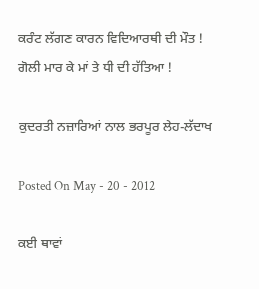ਕਰੰਟ ਲੱਗਣ ਕਾਰਨ ਵਿਦਿਆਰਥੀ ਦੀ ਮੌਤ !    ਗੋਲੀ ਮਾਰ ਕੇ ਮਾਂ ਤੇ ਧੀ ਦੀ ਹੱਤਿਆ !

ਕੁਦਰਤੀ ਨਜ਼ਾਰਿਆਂ ਨਾਲ ਭਰਪੂਰ ਲੇਹ-ਲੱਦਾਖ

Posted On May - 20 - 2012

ਕਈ ਥਾਵਾਂ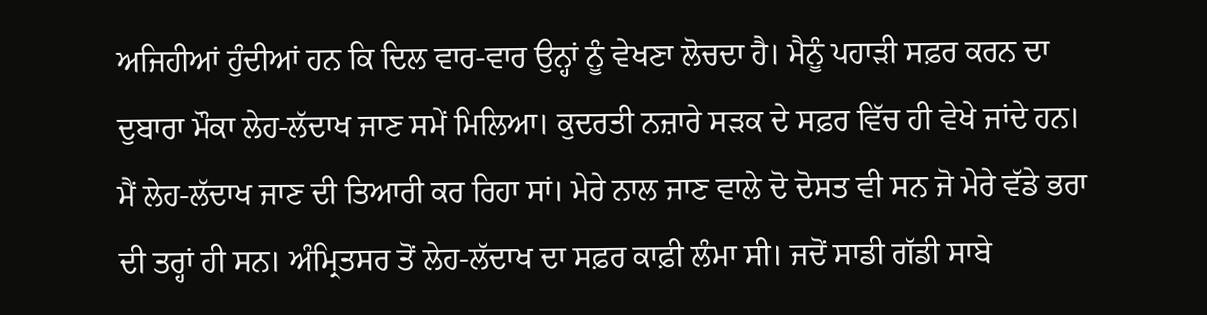ਅਜਿਹੀਆਂ ਹੁੰਦੀਆਂ ਹਨ ਕਿ ਦਿਲ ਵਾਰ-ਵਾਰ ਉਨ੍ਹਾਂ ਨੂੰ ਵੇਖਣਾ ਲੋਚਦਾ ਹੈ। ਮੈਨੂੰ ਪਹਾੜੀ ਸਫ਼ਰ ਕਰਨ ਦਾ ਦੁਬਾਰਾ ਮੌਕਾ ਲੇਹ-ਲੱਦਾਖ ਜਾਣ ਸਮੇਂ ਮਿਲਿਆ। ਕੁਦਰਤੀ ਨਜ਼ਾਰੇ ਸੜਕ ਦੇ ਸਫ਼ਰ ਵਿੱਚ ਹੀ ਵੇਖੇ ਜਾਂਦੇ ਹਨ। ਮੈਂ ਲੇਹ-ਲੱਦਾਖ ਜਾਣ ਦੀ ਤਿਆਰੀ ਕਰ ਰਿਹਾ ਸਾਂ। ਮੇਰੇ ਨਾਲ ਜਾਣ ਵਾਲੇ ਦੋ ਦੋਸਤ ਵੀ ਸਨ ਜੋ ਮੇਰੇ ਵੱਡੇ ਭਰਾ ਦੀ ਤਰ੍ਹਾਂ ਹੀ ਸਨ। ਅੰਮ੍ਰਿਤਸਰ ਤੋਂ ਲੇਹ-ਲੱਦਾਖ ਦਾ ਸਫ਼ਰ ਕਾਫ਼ੀ ਲੰਮਾ ਸੀ। ਜਦੋਂ ਸਾਡੀ ਗੱਡੀ ਸਾਬੇ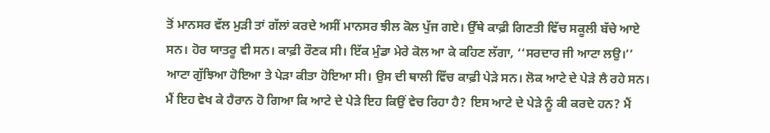ਤੋਂ ਮਾਨਸਰ ਵੱਲ ਮੁੜੀ ਤਾਂ ਗੱਲਾਂ ਕਰਦੇ ਅਸੀਂ ਮਾਨਸਰ ਝੀਲ ਕੋਲ ਪੁੱਜ ਗਏ। ਉੱਥੇ ਕਾਫ਼ੀ ਗਿਣਤੀ ਵਿੱਚ ਸਕੂਲੀ ਬੱਚੇ ਆਏ ਸਨ। ਹੋਰ ਯਾਤਰੂ ਵੀ ਸਨ। ਕਾਫ਼ੀ ਰੌਣਕ ਸੀ। ਇੱਕ ਮੁੰਡਾ ਮੇਰੇ ਕੋਲ ਆ ਕੇ ਕਹਿਣ ਲੱਗਾ, ‘‘ਸਰਦਾਰ ਜੀ ਆਟਾ ਲਉ।’’ ਆਟਾ ਗੁੱਝਿਆ ਹੋਇਆ ਤੇ ਪੇੜਾ ਕੀਤਾ ਹੋਇਆ ਸੀ। ਉਸ ਦੀ ਥਾਲੀ ਵਿੱਚ ਕਾਫ਼ੀ ਪੇੜੇ ਸਨ। ਲੋਕ ਆਟੇ ਦੇ ਪੇੜੇ ਲੈ ਰਹੇ ਸਨ। ਮੈਂ ਇਹ ਵੇਖ ਕੇ ਹੈਰਾਨ ਹੋ ਗਿਆ ਕਿ ਆਟੇ ਦੇ ਪੇੜੇ ਇਹ ਕਿਉਂ ਵੇਚ ਰਿਹਾ ਹੈ? ਇਸ ਆਟੇ ਦੇ ਪੇੜੇ ਨੂੰ ਕੀ ਕਰਦੇ ਹਨ? ਮੈਂ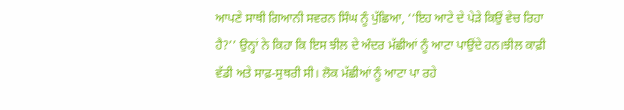ਆਪਣੇ ਸਾਥੀ ਗਿਆਨੀ ਸਵਰਨ ਸਿੰਘ ਨੂੰ ਪੁੱਛਿਆ, ‘‘ਇਹ ਆਟੇ ਦੇ ਪੇੜੇ ਕਿਉਂ ਵੇਚ ਰਿਹਾ ਹੈ?’’ ਉਨ੍ਹਾਂ ਨੇ ਕਿਹਾ ਕਿ ਇਸ ਝੀਲ ਦੇ ਅੰਦਰ ਮੱਛੀਆਂ ਨੂੰ ਆਟਾ ਪਾਉਂਦੇ ਹਨ।ਝੀਲ ਕਾਫ਼ੀ ਵੱਡੀ ਅਤੇ ਸਾਫ਼-ਸੁਥਰੀ ਸੀ। ਲੋਕ ਮੱਛੀਆਂ ਨੂੰ ਆਟਾ ਪਾ ਰਹੇ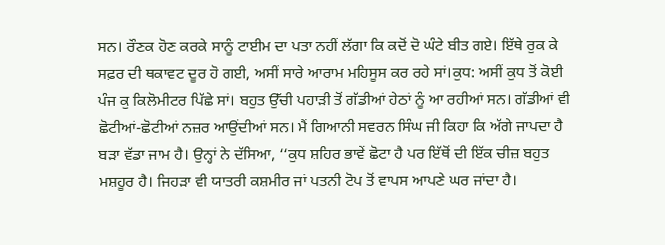ਸਨ। ਰੌਣਕ ਹੋਣ ਕਰਕੇ ਸਾਨੂੰ ਟਾਈਮ ਦਾ ਪਤਾ ਨਹੀਂ ਲੱਗਾ ਕਿ ਕਦੋਂ ਦੋ ਘੰਟੇ ਬੀਤ ਗਏ। ਇੱਥੇ ਰੁਕ ਕੇ ਸਫ਼ਰ ਦੀ ਥਕਾਵਟ ਦੂਰ ਹੋ ਗਈ, ਅਸੀਂ ਸਾਰੇ ਆਰਾਮ ਮਹਿਸੂਸ ਕਰ ਰਹੇ ਸਾਂ।ਕੁਧ: ਅਸੀਂ ਕੁਧ ਤੋਂ ਕੋਈ ਪੰਜ ਕੁ ਕਿਲੋਮੀਟਰ ਪਿੱਛੇ ਸਾਂ। ਬਹੁਤ ਉੱਚੀ ਪਹਾੜੀ ਤੋਂ ਗੱਡੀਆਂ ਹੇਠਾਂ ਨੂੰ ਆ ਰਹੀਆਂ ਸਨ। ਗੱਡੀਆਂ ਵੀ ਛੋਟੀਆਂ-ਛੋਟੀਆਂ ਨਜ਼ਰ ਆਉਂਦੀਆਂ ਸਨ। ਮੈਂ ਗਿਆਨੀ ਸਵਰਨ ਸਿੰਘ ਜੀ ਕਿਹਾ ਕਿ ਅੱਗੇ ਜਾਪਦਾ ਹੈ ਬੜਾ ਵੱਡਾ ਜਾਮ ਹੈ। ਉਨ੍ਹਾਂ ਨੇ ਦੱਸਿਆ, ‘‘ਕੁਧ ਸ਼ਹਿਰ ਭਾਵੇਂ ਛੋਟਾ ਹੈ ਪਰ ਇੱਥੋਂ ਦੀ ਇੱਕ ਚੀਜ਼ ਬਹੁਤ ਮਸ਼ਹੂਰ ਹੈ। ਜਿਹੜਾ ਵੀ ਯਾਤਰੀ ਕਸ਼ਮੀਰ ਜਾਂ ਪਤਨੀ ਟੋਪ ਤੋਂ ਵਾਪਸ ਆਪਣੇ ਘਰ ਜਾਂਦਾ ਹੈ।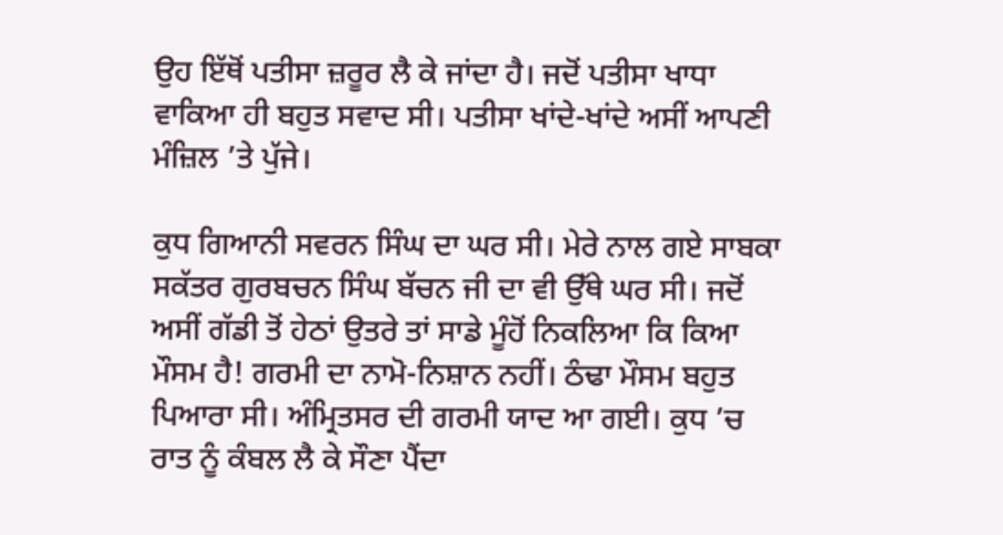ਉਹ ਇੱਥੋਂ ਪਤੀਸਾ ਜ਼ਰੂਰ ਲੈ ਕੇ ਜਾਂਦਾ ਹੈ। ਜਦੋਂ ਪਤੀਸਾ ਖਾਧਾ ਵਾਕਿਆ ਹੀ ਬਹੁਤ ਸਵਾਦ ਸੀ। ਪਤੀਸਾ ਖਾਂਦੇ-ਖਾਂਦੇ ਅਸੀਂ ਆਪਣੀ ਮੰਜ਼ਿਲ ’ਤੇ ਪੁੱਜੇ।

ਕੁਧ ਗਿਆਨੀ ਸਵਰਨ ਸਿੰਘ ਦਾ ਘਰ ਸੀ। ਮੇਰੇ ਨਾਲ ਗਏ ਸਾਬਕਾ ਸਕੱਤਰ ਗੁਰਬਚਨ ਸਿੰਘ ਬੱਚਨ ਜੀ ਦਾ ਵੀ ਉੱਥੇ ਘਰ ਸੀ। ਜਦੋਂ ਅਸੀਂ ਗੱਡੀ ਤੋਂ ਹੇਠਾਂ ਉਤਰੇ ਤਾਂ ਸਾਡੇ ਮੂੰਹੋਂ ਨਿਕਲਿਆ ਕਿ ਕਿਆ ਮੌਸਮ ਹੈ! ਗਰਮੀ ਦਾ ਨਾਮੋ-ਨਿਸ਼ਾਨ ਨਹੀਂ। ਠੰਢਾ ਮੌਸਮ ਬਹੁਤ ਪਿਆਰਾ ਸੀ। ਅੰਮ੍ਰਿਤਸਰ ਦੀ ਗਰਮੀ ਯਾਦ ਆ ਗਈ। ਕੁਧ ’ਚ ਰਾਤ ਨੂੰ ਕੰਬਲ ਲੈ ਕੇ ਸੌਣਾ ਪੈਂਦਾ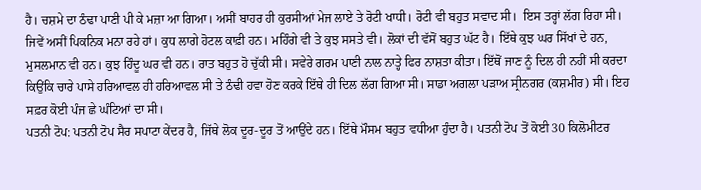ਹੈ। ਚਸ਼ਮੇ ਦਾ ਠੰਢਾ ਪਾਣੀ ਪੀ ਕੇ ਮਜ਼ਾ ਆ ਗਿਆ। ਅਸੀਂ ਬਾਹਰ ਹੀ ਕੁਰਸੀਆਂ ਮੇਜ ਲਾਏ ਤੇ ਰੋਟੀ ਖਾਧੀ। ਰੋਟੀ ਵੀ ਬਹੁਤ ਸਵਾਦ ਸੀ।  ਇਸ ਤਰ੍ਹਾਂ ਲੱਗ ਰਿਹਾ ਸੀ। ਜਿਵੇਂ ਅਸੀਂ ਪਿਕਨਿਕ ਮਨਾ ਰਹੇ ਹਾਂ। ਕੁਧ ਲਾਗੇ ਹੋਟਲ ਕਾਫ਼ੀ ਹਨ। ਮਹਿੰਗੇ ਵੀ ਤੇ ਕੁਝ ਸਸਤੇ ਵੀ। ਲੋਕਾਂ ਦੀ ਵੱਸੋਂ ਬਹੁਤ ਘੱਟ ਹੈ। ਇੱਥੇ ਕੁਝ ਘਰ ਸਿੱਖਾਂ ਦੇ ਹਨ, ਮੁਸਲਮਾਨ ਵੀ ਹਨ। ਕੁਝ ਹਿੰਦੂ ਘਰ ਵੀ ਹਨ। ਰਾਤ ਬਹੁਤ ਹੋ ਚੁੱਕੀ ਸੀ। ਸਵੇਰੇ ਗਰਮ ਪਾਣੀ ਨਾਲ ਨਾਤ੍ਹੇ ਫਿਰ ਨਾਸ਼ਤਾ ਕੀਤਾ। ਇੱਥੋਂ ਜਾਣ ਨੂੰ ਦਿਲ ਹੀ ਨਹੀਂ ਸੀ ਕਰਦਾ ਕਿਉਂਕਿ ਚਾਰੇ ਪਾਸੇ ਹਰਿਆਵਲ ਹੀ ਹਰਿਆਵਲ ਸੀ ਤੇ ਠੰਢੀ ਹਵਾ ਹੋਣ ਕਰਕੇ ਇੱਥੇ ਹੀ ਦਿਲ ਲੱਗ ਗਿਆ ਸੀ। ਸਾਡਾ ਅਗਲਾ ਪੜਾਅ ਸ੍ਰੀਨਗਰ (ਕਸ਼ਮੀਰ) ਸੀ। ਇਹ ਸਫ਼ਰ ਕੋਈ ਪੰਜ ਛੇ ਘੰਟਿਆਂ ਦਾ ਸੀ।
ਪਤਨੀ ਟੋਪ: ਪਤਨੀ ਟੋਪ ਸੈਰ ਸਪਾਟਾ ਕੇਂਦਰ ਹੈ, ਜਿੱਥੇ ਲੋਕ ਦੂਰ-ਦੂਰ ਤੋਂ ਆਉਂਦੇ ਹਨ। ਇੱਥੇ ਮੌਸਮ ਬਹੁਤ ਵਧੀਆ ਹੁੰਦਾ ਹੈ। ਪਤਨੀ ਟੋਪ ਤੋਂ ਕੋਈ 30 ਕਿਲੋਮੀਟਰ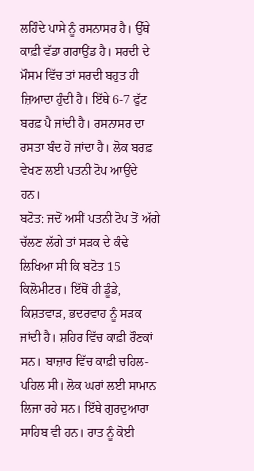ਲਹਿੰਦੇ ਪਾਸੇ ਨੂੰ ਰਸਨਾਸਰ ਹੈ। ਉੱਥੇ ਕਾਫ਼ੀ ਵੱਡਾ ਗਰਾਉਂਡ ਹੈ। ਸਰਦੀ ਦੇ ਮੌਸਮ ਵਿੱਚ ਤਾਂ ਸਰਦੀ ਬਹੁਤ ਹੀ ਜ਼ਿਆਦਾ ਹੁੰਦੀ ਹੈ। ਇੱਥੇ 6-7 ਫੁੱਟ ਬਰਫ਼ ਪੈ ਜਾਂਦੀ ਹੈ। ਰਸਨਾਸਰ ਦਾ ਰਸਤਾ ਬੰਦ ਹੋ ਜਾਂਦਾ ਹੈ। ਲੋਕ ਬਰਫ਼ ਵੇਖਣ ਲਈ ਪਤਨੀ ਟੋਪ ਆਉਂਦੇ ਹਨ।
ਬਟੋਤ: ਜਦੋਂ ਅਸੀਂ ਪਤਨੀ ਟੋਪ ਤੋਂ ਅੱਗੇ ਚੱਲਣ ਲੱਗੇ ਤਾਂ ਸੜਕ ਦੇ ਕੰਢੇ ਲਿਖਿਆ ਸੀ ਕਿ ਬਟੋਤ 15 ਕਿਲੋਮੀਟਰ। ਇੱਥੋਂ ਹੀ ਡੂੰਡੇ, ਕਿਸ਼ਤਵਾੜ, ਭਦਰਵਾਹ ਨੂੰ ਸੜਕ ਜਾਂਦੀ ਹੈ। ਸ਼ਹਿਰ ਵਿੱਚ ਕਾਫ਼ੀ ਰੌਣਕਾਂ ਸਨ। ਬਾਜ਼ਾਰ ਵਿੱਚ ਕਾਫ਼ੀ ਚਹਿਲ-ਪਹਿਲ ਸੀ। ਲੋਕ ਘਰਾਂ ਲਈ ਸਾਮਾਨ ਲਿਜਾ ਰਹੇ ਸਨ। ਇੱਥੇ ਗੁਰਦੁਆਰਾ ਸਾਹਿਬ ਵੀ ਹਨ। ਰਾਤ ਨੂੰ ਕੋਈ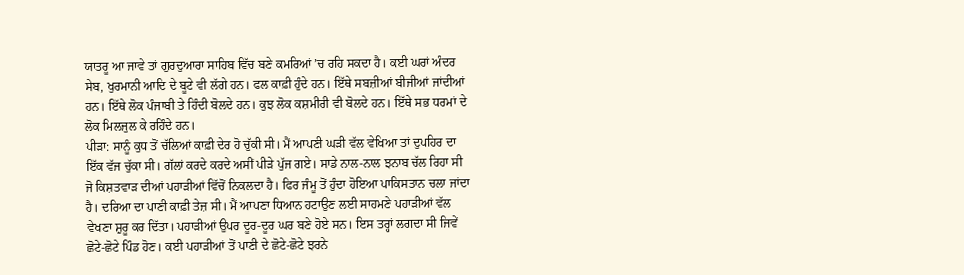ਯਾਤਰੂ ਆ ਜਾਵੇ ਤਾਂ ਗੁਰਦੁਆਰਾ ਸਾਹਿਬ ਵਿੱਚ ਬਣੇ ਕਮਰਿਆਂ ’ਚ ਰਹਿ ਸਕਦਾ ਹੈ। ਕਈ ਘਰਾਂ ਅੰਦਰ ਸੇਬ, ਖੁਰਮਾਨੀ ਆਦਿ ਦੇ ਬੂਟੇ ਵੀ ਲੱਗੇ ਹਨ। ਫਲ ਕਾਫ਼ੀ ਹੁੰਦੇ ਹਨ। ਇੱਥੇ ਸਬਜ਼ੀਆਂ ਬੀਜੀਆਂ ਜਾਂਦੀਆਂ ਹਨ। ਇੱਥੇ ਲੋਕ ਪੰਜਾਬੀ ਤੇ ਹਿੰਦੀ ਬੋਲਦੇ ਹਨ। ਕੁਝ ਲੋਕ ਕਸ਼ਮੀਰੀ ਵੀ ਬੋਲਦੇ ਹਨ। ਇੱਥੇ ਸਭ ਧਰਮਾਂ ਦੇ ਲੋਕ ਮਿਲਜੁਲ ਕੇ ਰਹਿੰਦੇ ਹਨ।
ਪੀੜਾ: ਸਾਨੂੰ ਕੁਧ ਤੋਂ ਚੱਲਿਆਂ ਕਾਫ਼ੀ ਦੇਰ ਹੋ ਚੁੱਕੀ ਸੀ। ਮੈਂ ਆਪਣੀ ਘੜੀ ਵੱਲ ਵੇਖਿਆ ਤਾਂ ਦੁਪਹਿਰ ਦਾ ਇੱਕ ਵੱਜ ਚੁੱਕਾ ਸੀ। ਗੱਲਾਂ ਕਰਦੇ ਕਰਦੇ ਅਸੀਂ ਪੀੜੇ ਪੁੱਜ ਗਏ। ਸਾਡੇ ਨਾਲ-ਨਾਲ ਝਨਾਬ ਚੱਲ ਰਿਹਾ ਸੀ ਜੋ ਕਿਸ਼ਤਵਾੜ ਦੀਆਂ ਪਹਾੜੀਆਂ ਵਿੱਚੋਂ ਨਿਕਲਦਾ ਹੈ। ਫਿਰ ਜੰਮੂ ਤੋਂ ਹੁੰਦਾ ਹੋਇਆ ਪਾਕਿਸਤਾਨ ਚਲਾ ਜਾਂਦਾ ਹੈ। ਦਰਿਆ ਦਾ ਪਾਣੀ ਕਾਫ਼ੀ ਤੇਜ਼ ਸੀ। ਮੈਂ ਆਪਣਾ ਧਿਆਨ ਹਟਾਉਣ ਲਈ ਸਾਹਮਣੇ ਪਹਾੜੀਆਂ ਵੱਲ ਵੇਖਣਾ ਸ਼ੁਰੂ ਕਰ ਦਿੱਤਾ। ਪਹਾੜੀਆਂ ਉਪਰ ਦੂਰ-ਦੂਰ ਘਰ ਬਣੇ ਹੋਏ ਸਨ। ਇਸ ਤਰ੍ਹਾਂ ਲਗਦਾ ਸੀ ਜਿਵੇਂ ਛੋਟੇ-ਛੋਟੇ ਪਿੰਡ ਹੋਣ। ਕਈ ਪਹਾੜੀਆਂ ਤੋਂ ਪਾਣੀ ਦੇ ਛੋਟੇ-ਛੋਟੇ ਝਰਨੇ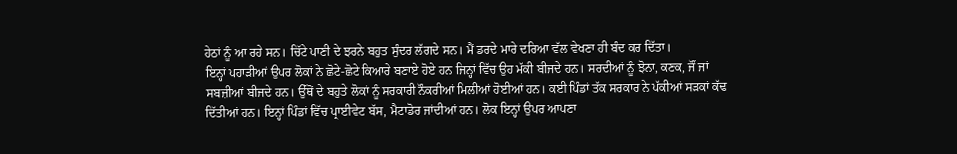ਹੇਠਾਂ ਨੂੰ ਆ ਰਹੇ ਸਨ। ਚਿੱਟੇ ਪਾਣੀ ਦੇ ਝਰਨੇ ਬਹੁਤ ਸੁੰਦਰ ਲੱਗਦੇ ਸਨ। ਮੈਂ ਡਰਦੇ ਮਾਰੇ ਦਰਿਆ ਵੱਲ ਵੇਖਣਾ ਹੀ ਬੰਦ ਕਰ ਦਿੱਤਾ।
ਇਨ੍ਹਾਂ ਪਹਾੜੀਆਂ ਉਪਰ ਲੋਕਾਂ ਨੇ ਛੋਟੇ-ਛੋਟੇ ਕਿਆਰੇ ਬਣਾਏ ਹੋਏ ਹਨ ਜਿਨ੍ਹਾਂ ਵਿੱਚ ਉਹ ਮੱਕੀ ਬੀਜਦੇ ਹਨ। ਸਰਦੀਆਂ ਨੂੰ ਝੋਨਾ, ਕਣਕ, ਜੌਂ ਜਾਂ ਸਬਜ਼ੀਆਂ ਬੀਜਦੇ ਹਨ। ਉੱਥੋਂ ਦੇ ਬਹੁਤੇ ਲੋਕਾਂ ਨੂੰ ਸਰਕਾਰੀ ਨੌਕਰੀਆਂ ਮਿਲੀਆਂ ਹੋਈਆਂ ਹਨ। ਕਈ ਪਿੰਡਾਂ ਤੱਕ ਸਰਕਾਰ ਨੇ ਪੱਕੀਆਂ ਸੜਕਾਂ ਕੱਢ ਦਿੱਤੀਆਂ ਹਨ। ਇਨ੍ਹਾਂ ਪਿੰਡਾਂ ਵਿੱਚ ਪ੍ਰਾਈਵੇਟ ਬੱਸ, ਮੈਟਾਡੋਰ ਜਾਂਦੀਆਂ ਹਨ। ਲੋਕ ਇਨ੍ਹਾਂ ਉਪਰ ਆਪਣਾ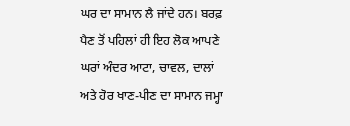ਘਰ ਦਾ ਸਾਮਾਨ ਲੈ ਜਾਂਦੇ ਹਨ। ਬਰਫ਼ ਪੈਣ ਤੋਂ ਪਹਿਲਾਂ ਹੀ ਇਹ ਲੋਕ ਆਪਣੇ ਘਰਾਂ ਅੰਦਰ ਆਟਾ, ਚਾਵਲ, ਦਾਲਾਂ ਅਤੇ ਹੋਰ ਖਾਣ-ਪੀਣ ਦਾ ਸਾਮਾਨ ਜਮ੍ਹਾ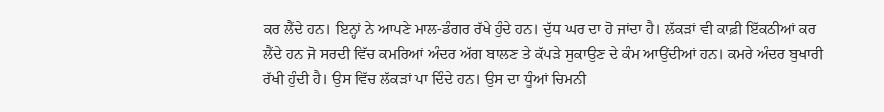ਕਰ ਲੈਂਦੇ ਹਨ। ਇਨ੍ਹਾਂ ਨੇ ਆਪਣੇ ਮਾਲ-ਡੰਗਰ ਰੱਖੇ ਹੁੰਦੇ ਹਨ। ਦੁੱਧ ਘਰ ਦਾ ਹੋ ਜਾਂਦਾ ਹੈ। ਲੱਕੜਾਂ ਵੀ ਕਾਫ਼ੀ ਇੱਕਠੀਆਂ ਕਰ ਲੈਂਦੇ ਹਨ ਜੋ ਸਰਦੀ ਵਿੱਚ ਕਮਰਿਆਂ ਅੰਦਰ ਅੱਗ ਬਾਲਣ ਤੇ ਕੱਪੜੇ ਸੁਕਾਉਣ ਦੇ ਕੰਮ ਆਉਂਦੀਆਂ ਹਨ। ਕਮਰੇ ਅੰਦਰ ਬੁਖਾਰੀ ਰੱਖੀ ਹੁੰਦੀ ਹੈ। ਉਸ ਵਿੱਚ ਲੱਕੜਾਂ ਪਾ ਦਿੰਦੇ ਹਨ। ਉਸ ਦਾ ਧੂੰਆਂ ਚਿਮਨੀ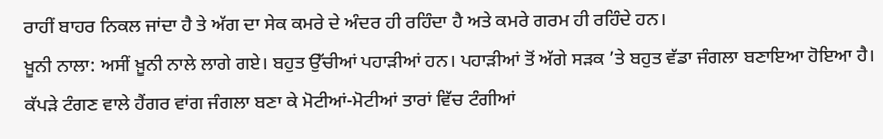ਰਾਹੀਂ ਬਾਹਰ ਨਿਕਲ ਜਾਂਦਾ ਹੈ ਤੇ ਅੱਗ ਦਾ ਸੇਕ ਕਮਰੇ ਦੇ ਅੰਦਰ ਹੀ ਰਹਿੰਦਾ ਹੈ ਅਤੇ ਕਮਰੇ ਗਰਮ ਹੀ ਰਹਿੰਦੇ ਹਨ।
ਖ਼ੂਨੀ ਨਾਲਾ: ਅਸੀਂ ਖ਼ੂਨੀ ਨਾਲੇ ਲਾਗੇ ਗਏ। ਬਹੁਤ ਉੱਚੀਆਂ ਪਹਾੜੀਆਂ ਹਨ। ਪਹਾੜੀਆਂ ਤੋਂ ਅੱਗੇ ਸੜਕ ’ਤੇ ਬਹੁਤ ਵੱਡਾ ਜੰਗਲਾ ਬਣਾਇਆ ਹੋਇਆ ਹੈ। ਕੱਪੜੇ ਟੰਗਣ ਵਾਲੇ ਹੈਂਗਰ ਵਾਂਗ ਜੰਗਲਾ ਬਣਾ ਕੇ ਮੋਟੀਆਂ-ਮੋਟੀਆਂ ਤਾਰਾਂ ਵਿੱਚ ਟੰਗੀਆਂ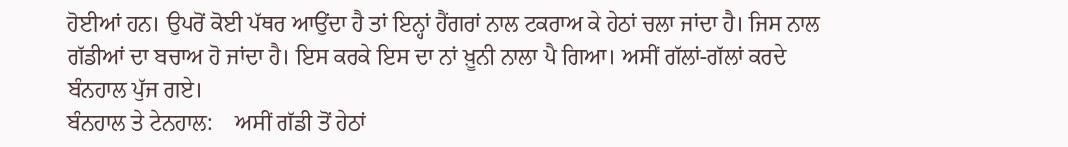ਹੋਈਆਂ ਹਨ। ਉਪਰੋਂ ਕੋਈ ਪੱਥਰ ਆਉਂਦਾ ਹੈ ਤਾਂ ਇਨ੍ਹਾਂ ਹੈਂਗਰਾਂ ਨਾਲ ਟਕਰਾਅ ਕੇ ਹੇਠਾਂ ਚਲਾ ਜਾਂਦਾ ਹੈ। ਜਿਸ ਨਾਲ ਗੱਡੀਆਂ ਦਾ ਬਚਾਅ ਹੋ ਜਾਂਦਾ ਹੈ। ਇਸ ਕਰਕੇ ਇਸ ਦਾ ਨਾਂ ਖ਼ੂਨੀ ਨਾਲਾ ਪੈ ਗਿਆ। ਅਸੀਂ ਗੱਲਾਂ-ਗੱਲਾਂ ਕਰਦੇ ਬੰਨਹਾਲ ਪੁੱਜ ਗਏ।
ਬੰਨਹਾਲ ਤੇ ਟੇਨਹਾਲ:    ਅਸੀਂ ਗੱਡੀ ਤੋਂ ਹੇਠਾਂ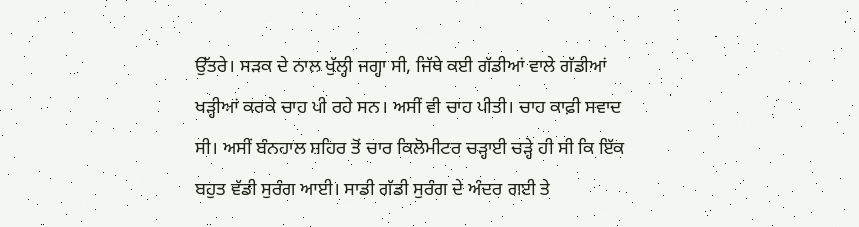ਉੱਤਰੇ। ਸੜਕ ਦੇ ਨਾਲ ਖੁੱਲ੍ਹੀ ਜਗ੍ਹਾ ਸੀ, ਜਿੱਥੇ ਕਈ ਗੱਡੀਆਂ ਵਾਲੇ ਗੱਡੀਆਂ ਖੜ੍ਹੀਆਂ ਕਰਕੇ ਚਾਹ ਪੀ ਰਹੇ ਸਨ। ਅਸੀਂ ਵੀ ਚਾਹ ਪੀਤੀ। ਚਾਹ ਕਾਫ਼ੀ ਸਵਾਦ ਸੀ। ਅਸੀਂ ਬੰਨਹਾਲ ਸ਼ਹਿਰ ਤੋਂ ਚਾਰ ਕਿਲੋਮੀਟਰ ਚੜ੍ਹਾਈ ਚੜ੍ਹੇ ਹੀ ਸੀ ਕਿ ਇੱਕ ਬਹੁਤ ਵੱਡੀ ਸੁਰੰਗ ਆਈ। ਸਾਡੀ ਗੱਡੀ ਸੁਰੰਗ ਦੇ ਅੰਦਰ ਗਈ ਤੇ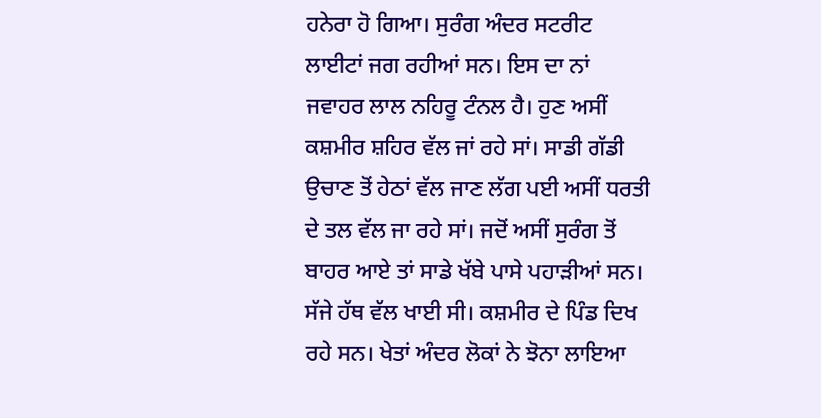ਹਨੇਰਾ ਹੋ ਗਿਆ। ਸੁਰੰਗ ਅੰਦਰ ਸਟਰੀਟ ਲਾਈਟਾਂ ਜਗ ਰਹੀਆਂ ਸਨ। ਇਸ ਦਾ ਨਾਂ ਜਵਾਹਰ ਲਾਲ ਨਹਿਰੂ ਟੰਨਲ ਹੈ। ਹੁਣ ਅਸੀਂ ਕਸ਼ਮੀਰ ਸ਼ਹਿਰ ਵੱਲ ਜਾਂ ਰਹੇ ਸਾਂ। ਸਾਡੀ ਗੱਡੀ ਉਚਾਣ ਤੋਂ ਹੇਠਾਂ ਵੱਲ ਜਾਣ ਲੱਗ ਪਈ ਅਸੀਂ ਧਰਤੀ ਦੇ ਤਲ ਵੱਲ ਜਾ ਰਹੇ ਸਾਂ। ਜਦੋਂ ਅਸੀਂ ਸੁਰੰਗ ਤੋਂ ਬਾਹਰ ਆਏ ਤਾਂ ਸਾਡੇ ਖੱਬੇ ਪਾਸੇ ਪਹਾੜੀਆਂ ਸਨ। ਸੱਜੇ ਹੱਥ ਵੱਲ ਖਾਈ ਸੀ। ਕਸ਼ਮੀਰ ਦੇ ਪਿੰਡ ਦਿਖ ਰਹੇ ਸਨ। ਖੇਤਾਂ ਅੰਦਰ ਲੋਕਾਂ ਨੇ ਝੋਨਾ ਲਾਇਆ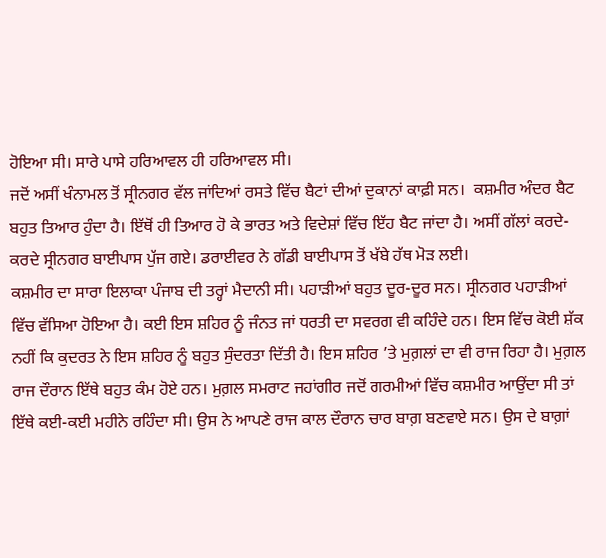ਹੋਇਆ ਸੀ। ਸਾਰੇ ਪਾਸੇ ਹਰਿਆਵਲ ਹੀ ਹਰਿਆਵਲ ਸੀ।
ਜਦੋਂ ਅਸੀਂ ਖੰਨਾਮਲ ਤੋਂ ਸ੍ਰੀਨਗਰ ਵੱਲ ਜਾਂਦਿਆਂ ਰਸਤੇ ਵਿੱਚ ਬੈਟਾਂ ਦੀਆਂ ਦੁਕਾਨਾਂ ਕਾਫ਼ੀ ਸਨ।  ਕਸ਼ਮੀਰ ਅੰਦਰ ਬੈਟ ਬਹੁਤ ਤਿਆਰ ਹੁੰਦਾ ਹੈ। ਇੱਥੋਂ ਹੀ ਤਿਆਰ ਹੋ ਕੇ ਭਾਰਤ ਅਤੇ ਵਿਦੇਸ਼ਾਂ ਵਿੱਚ ਇੱਹ ਬੈਟ ਜਾਂਦਾ ਹੈ। ਅਸੀਂ ਗੱਲਾਂ ਕਰਦੇ-ਕਰਦੇ ਸ੍ਰੀਨਗਰ ਬਾਈਪਾਸ ਪੁੱਜ ਗਏ। ਡਰਾਈਵਰ ਨੇ ਗੱਡੀ ਬਾਈਪਾਸ ਤੋਂ ਖੱਬੇ ਹੱਥ ਮੋੜ ਲਈ।
ਕਸ਼ਮੀਰ ਦਾ ਸਾਰਾ ਇਲਾਕਾ ਪੰਜਾਬ ਦੀ ਤਰ੍ਹਾਂ ਮੈਦਾਨੀ ਸੀ। ਪਹਾੜੀਆਂ ਬਹੁਤ ਦੂਰ-ਦੂਰ ਸਨ। ਸ੍ਰੀਨਗਰ ਪਹਾੜੀਆਂ ਵਿੱਚ ਵੱਸਿਆ ਹੋਇਆ ਹੈ। ਕਈ ਇਸ ਸ਼ਹਿਰ ਨੂੰ ਜੰਨਤ ਜਾਂ ਧਰਤੀ ਦਾ ਸਵਰਗ ਵੀ ਕਹਿੰਦੇ ਹਨ। ਇਸ ਵਿੱਚ ਕੋਈ ਸ਼ੱਕ ਨਹੀਂ ਕਿ ਕੁਦਰਤ ਨੇ ਇਸ ਸ਼ਹਿਰ ਨੂੰ ਬਹੁਤ ਸੁੰਦਰਤਾ ਦਿੱਤੀ ਹੈ। ਇਸ ਸ਼ਹਿਰ ’ਤੇ ਮੁਗ਼ਲਾਂ ਦਾ ਵੀ ਰਾਜ ਰਿਹਾ ਹੈ। ਮੁਗ਼ਲ ਰਾਜ ਦੌਰਾਨ ਇੱਥੇ ਬਹੁਤ ਕੰਮ ਹੋਏ ਹਨ। ਮੁਗ਼ਲ ਸਮਰਾਟ ਜਹਾਂਗੀਰ ਜਦੋਂ ਗਰਮੀਆਂ ਵਿੱਚ ਕਸ਼ਮੀਰ ਆਉਂਦਾ ਸੀ ਤਾਂ ਇੱਥੇ ਕਈ-ਕਈ ਮਹੀਨੇ ਰਹਿੰਦਾ ਸੀ। ਉਸ ਨੇ ਆਪਣੇ ਰਾਜ ਕਾਲ ਦੌਰਾਨ ਚਾਰ ਬਾਗ਼ ਬਣਵਾਏ ਸਨ। ਉਸ ਦੇ ਬਾਗ਼ਾਂ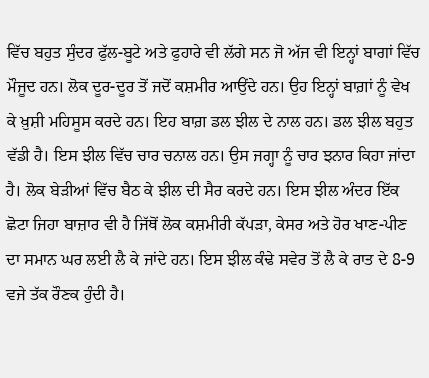ਵਿੱਚ ਬਹੁਤ ਸੁੰਦਰ ਫੁੱਲ-ਬੂਟੇ ਅਤੇ ਫੁਹਾਰੇ ਵੀ ਲੱਗੇ ਸਨ ਜੋ ਅੱਜ ਵੀ ਇਨ੍ਹਾਂ ਬਾਗਾਂ ਵਿੱਚ ਮੌਜੂਦ ਹਨ। ਲੋਕ ਦੂਰ-ਦੂਰ ਤੋਂ ਜਦੋਂ ਕਸ਼ਮੀਰ ਆਉਂਦੇ ਹਨ। ਉਹ ਇਨ੍ਹਾਂ ਬਾਗ਼ਾਂ ਨੂੰ ਵੇਖ ਕੇ ਖ਼ੁਸ਼ੀ ਮਹਿਸੂਸ ਕਰਦੇ ਹਨ। ਇਹ ਬਾਗ਼ ਡਲ ਝੀਲ ਦੇ ਨਾਲ ਹਨ। ਡਲ ਝੀਲ ਬਹੁਤ ਵੱਡੀ ਹੈ। ਇਸ ਝੀਲ ਵਿੱਚ ਚਾਰ ਚਨਾਲ ਹਨ। ਉਸ ਜਗ੍ਹਾ ਨੂੰ ਚਾਰ ਝਨਾਰ ਕਿਹਾ ਜਾਂਦਾ ਹੈ। ਲੋਕ ਬੇੜੀਆਂ ਵਿੱਚ ਬੈਠ ਕੇ ਝੀਲ ਦੀ ਸੈਰ ਕਰਦੇ ਹਨ। ਇਸ ਝੀਲ ਅੰਦਰ ਇੱਕ ਛੋਟਾ ਜਿਹਾ ਬਾਜ਼ਾਰ ਵੀ ਹੈ ਜਿੱਥੋਂ ਲੋਕ ਕਸ਼ਮੀਰੀ ਕੱਪੜਾ, ਕੇਸਰ ਅਤੇ ਹੋਰ ਖਾਣ-ਪੀਣ ਦਾ ਸਮਾਨ ਘਰ ਲਈ ਲੈ ਕੇ ਜਾਂਦੇ ਹਨ। ਇਸ ਝੀਲ ਕੰਢੇ ਸਵੇਰ ਤੋਂ ਲੈ ਕੇ ਰਾਤ ਦੇ 8-9 ਵਜੇ ਤੱਕ ਰੌਣਕ ਹੁੰਦੀ ਹੈ।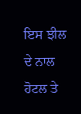ਇਸ ਝੀਲ ਦੇ ਨਾਲ ਹੋਟਲ ਤੇ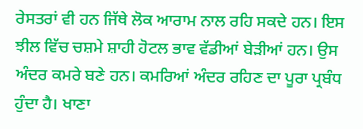ਰੇਸਤਰਾਂ ਵੀ ਹਨ ਜਿੱਥੇ ਲੋਕ ਆਰਾਮ ਨਾਲ ਰਹਿ ਸਕਦੇ ਹਨ। ਇਸ ਝੀਲ ਵਿੱਚ ਚਸ਼ਮੇ ਸ਼ਾਹੀ ਹੋਟਲ ਭਾਵ ਵੱਡੀਆਂ ਬੇੜੀਆਂ ਹਨ। ਉਸ ਅੰਦਰ ਕਮਰੇ ਬਣੇ ਹਨ। ਕਮਰਿਆਂ ਅੰਦਰ ਰਹਿਣ ਦਾ ਪੂਰਾ ਪ੍ਰਬੰਧ ਹੁੰਦਾ ਹੈ। ਖਾਣਾ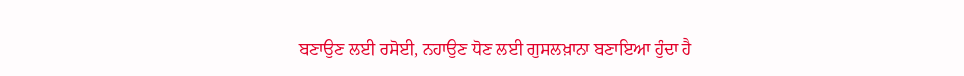ਬਣਾਉਣ ਲਈ ਰਸੋਈ, ਨਹਾਉਣ ਧੋਣ ਲਈ ਗੁਸਲਖ਼ਾਨਾ ਬਣਾਇਆ ਹੁੰਦਾ ਹੈ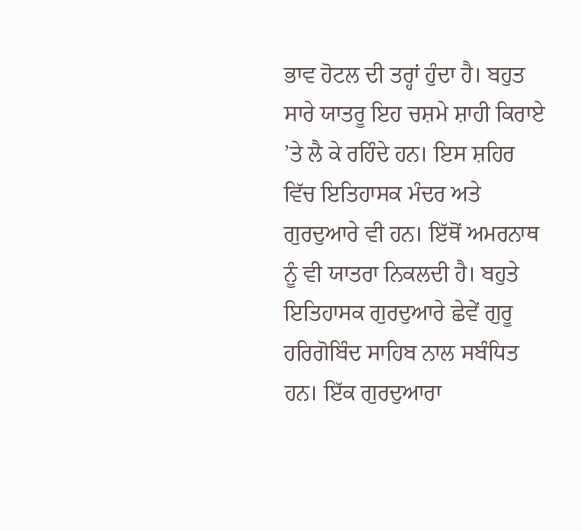ਭਾਵ ਹੋਟਲ ਦੀ ਤਰ੍ਹਾਂ ਹੁੰਦਾ ਹੈ। ਬਹੁਤ ਸਾਰੇ ਯਾਤਰੂ ਇਹ ਚਸ਼ਮੇ ਸ਼ਾਹੀ ਕਿਰਾਏ ’ਤੇ ਲੈ ਕੇ ਰਹਿੰਦੇ ਹਨ। ਇਸ ਸ਼ਹਿਰ ਵਿੱਚ ਇਤਿਹਾਸਕ ਮੰਦਰ ਅਤੇ ਗੁਰਦੁਆਰੇ ਵੀ ਹਨ। ਇੱਥੋਂ ਅਮਰਨਾਥ ਨੂੰ ਵੀ ਯਾਤਰਾ ਨਿਕਲਦੀ ਹੈ। ਬਹੁਤੇ ਇਤਿਹਾਸਕ ਗੁਰਦੁਆਰੇ ਛੇਵੇਂ ਗੁਰੂ ਹਰਿਗੋਬਿੰਦ ਸਾਹਿਬ ਨਾਲ ਸਬੰਧਿਤ ਹਨ। ਇੱਕ ਗੁਰਦੁਆਰਾ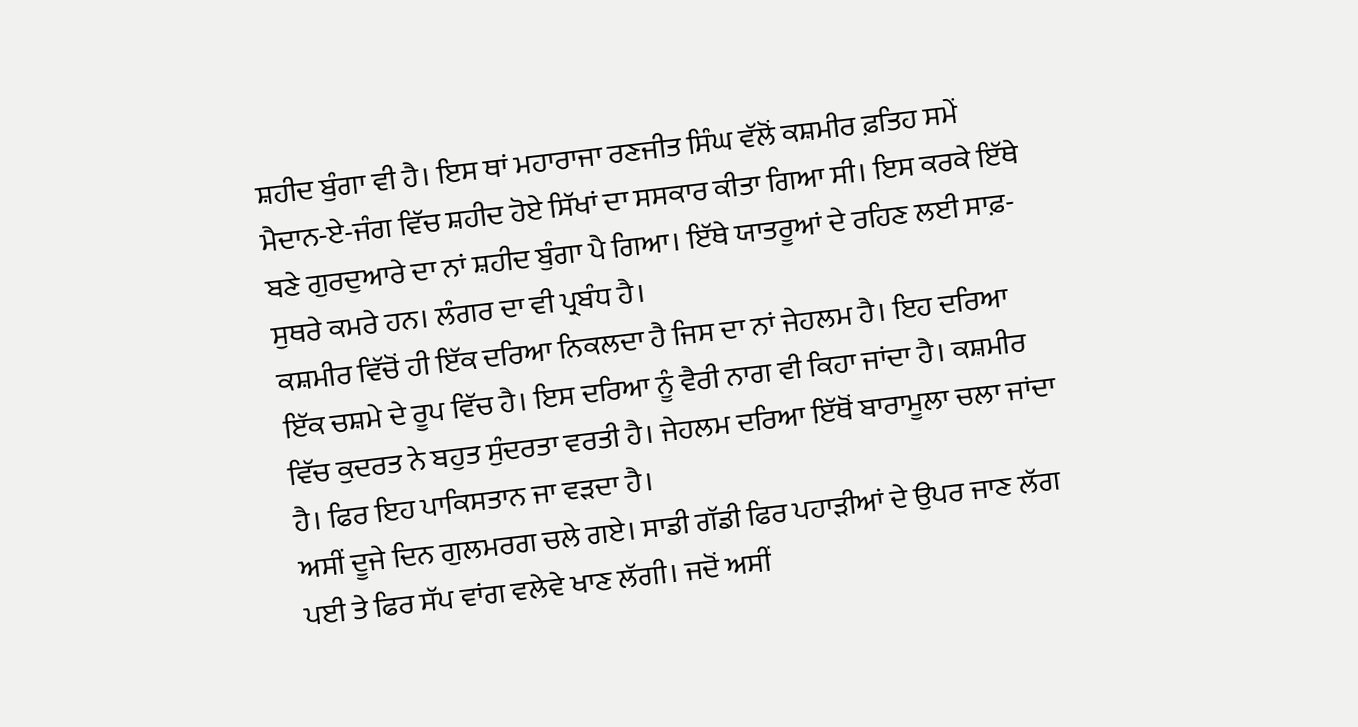ਸ਼ਹੀਦ ਬੁੰਗਾ ਵੀ ਹੈ। ਇਸ ਥਾਂ ਮਹਾਰਾਜਾ ਰਣਜੀਤ ਸਿੰਘ ਵੱਲੋਂ ਕਸ਼ਮੀਰ ਫ਼ਤਿਹ ਸਮੇਂ ਮੈਦਾਨ-ਏ-ਜੰਗ ਵਿੱਚ ਸ਼ਹੀਦ ਹੋਏ ਸਿੱਖਾਂ ਦਾ ਸਸਕਾਰ ਕੀਤਾ ਗਿਆ ਸੀ। ਇਸ ਕਰਕੇ ਇੱਥੇ ਬਣੇ ਗੁਰਦੁਆਰੇ ਦਾ ਨਾਂ ਸ਼ਹੀਦ ਬੁੰਗਾ ਪੈ ਗਿਆ। ਇੱਥੇ ਯਾਤਰੂਆਂ ਦੇ ਰਹਿਣ ਲਈ ਸਾਫ਼-ਸੁਥਰੇ ਕਮਰੇ ਹਨ। ਲੰਗਰ ਦਾ ਵੀ ਪ੍ਰਬੰਧ ਹੈ।
ਕਸ਼ਮੀਰ ਵਿੱਚੋਂ ਹੀ ਇੱਕ ਦਰਿਆ ਨਿਕਲਦਾ ਹੈ ਜਿਸ ਦਾ ਨਾਂ ਜੇਹਲਮ ਹੈ। ਇਹ ਦਰਿਆ ਇੱਕ ਚਸ਼ਮੇ ਦੇ ਰੂਪ ਵਿੱਚ ਹੈ। ਇਸ ਦਰਿਆ ਨੂੰ ਵੈਰੀ ਨਾਗ ਵੀ ਕਿਹਾ ਜਾਂਦਾ ਹੈ। ਕਸ਼ਮੀਰ ਵਿੱਚ ਕੁਦਰਤ ਨੇ ਬਹੁਤ ਸੁੰਦਰਤਾ ਵਰਤੀ ਹੈ। ਜੇਹਲਮ ਦਰਿਆ ਇੱਥੋਂ ਬਾਰਾਮੂਲਾ ਚਲਾ ਜਾਂਦਾ ਹੈ। ਫਿਰ ਇਹ ਪਾਕਿਸਤਾਨ ਜਾ ਵੜਦਾ ਹੈ।
ਅਸੀਂ ਦੂਜੇ ਦਿਨ ਗੁਲਮਰਗ ਚਲੇ ਗਏ। ਸਾਡੀ ਗੱਡੀ ਫਿਰ ਪਹਾੜੀਆਂ ਦੇ ਉਪਰ ਜਾਣ ਲੱਗ ਪਈ ਤੇ ਫਿਰ ਸੱਪ ਵਾਂਗ ਵਲੇਵੇ ਖਾਣ ਲੱਗੀ। ਜਦੋਂ ਅਸੀਂ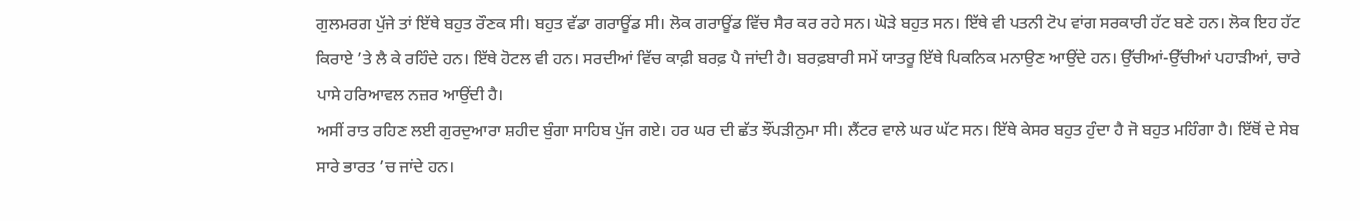ਗੁਲਮਰਗ ਪੁੱਜੇ ਤਾਂ ਇੱਥੇ ਬਹੁਤ ਰੌਣਕ ਸੀ। ਬਹੁਤ ਵੱਡਾ ਗਰਾਊਂਡ ਸੀ। ਲੋਕ ਗਰਾਊਂਡ ਵਿੱਚ ਸੈਰ ਕਰ ਰਹੇ ਸਨ। ਘੋੜੇ ਬਹੁਤ ਸਨ। ਇੱਥੇ ਵੀ ਪਤਨੀ ਟੋਪ ਵਾਂਗ ਸਰਕਾਰੀ ਹੱਟ ਬਣੇ ਹਨ। ਲੋਕ ਇਹ ਹੱਟ ਕਿਰਾਏ ’ਤੇ ਲੈ ਕੇ ਰਹਿੰਦੇ ਹਨ। ਇੱਥੇ ਹੋਟਲ ਵੀ ਹਨ। ਸਰਦੀਆਂ ਵਿੱਚ ਕਾਫ਼ੀ ਬਰਫ਼ ਪੈ ਜਾਂਦੀ ਹੈ। ਬਰਫ਼ਬਾਰੀ ਸਮੇਂ ਯਾਤਰੂ ਇੱਥੇ ਪਿਕਨਿਕ ਮਨਾਉਣ ਆਉਂਦੇ ਹਨ। ਉੱਚੀਆਂ-ਉੱਚੀਆਂ ਪਹਾੜੀਆਂ, ਚਾਰੇ ਪਾਸੇ ਹਰਿਆਵਲ ਨਜ਼ਰ ਆਉਂਦੀ ਹੈ।
ਅਸੀਂ ਰਾਤ ਰਹਿਣ ਲਈ ਗੁਰਦੁਆਰਾ ਸ਼ਹੀਦ ਬੁੰਗਾ ਸਾਹਿਬ ਪੁੱਜ ਗਏ। ਹਰ ਘਰ ਦੀ ਛੱਤ ਝੌਂਪੜੀਨੁਮਾ ਸੀ। ਲੈਂਟਰ ਵਾਲੇ ਘਰ ਘੱਟ ਸਨ। ਇੱਥੇ ਕੇਸਰ ਬਹੁਤ ਹੁੰਦਾ ਹੈ ਜੋ ਬਹੁਤ ਮਹਿੰਗਾ ਹੈ। ਇੱਥੋਂ ਦੇ ਸੇਬ ਸਾਰੇ ਭਾਰਤ ’ਚ ਜਾਂਦੇ ਹਨ।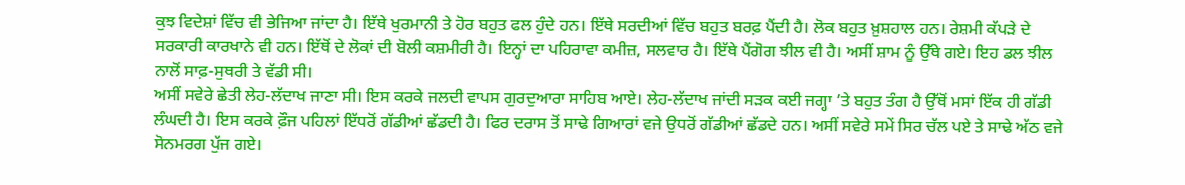ਕੁਝ ਵਿਦੇਸ਼ਾਂ ਵਿੱਚ ਵੀ ਭੇਜਿਆ ਜਾਂਦਾ ਹੈ। ਇੱਥੇ ਖੁਰਮਾਨੀ ਤੇ ਹੋਰ ਬਹੁਤ ਫਲ ਹੁੰਦੇ ਹਨ। ਇੱਥੇ ਸਰਦੀਆਂ ਵਿੱਚ ਬਹੁਤ ਬਰਫ਼ ਪੈਂਦੀ ਹੈ। ਲੋਕ ਬਹੁਤ ਖ਼ੁਸ਼ਹਾਲ ਹਨ। ਰੇਸ਼ਮੀ ਕੱਪੜੇ ਦੇ ਸਰਕਾਰੀ ਕਾਰਖਾਨੇ ਵੀ ਹਨ। ਇੱਥੋਂ ਦੇ ਲੋਕਾਂ ਦੀ ਬੋਲੀ ਕਸ਼ਮੀਰੀ ਹੈ। ਇਨ੍ਹਾਂ ਦਾ ਪਹਿਰਾਵਾ ਕਮੀਜ਼, ਸਲਵਾਰ ਹੈ। ਇੱਥੇ ਪੈਂਗੋਗ ਝੀਲ ਵੀ ਹੈ। ਅਸੀਂ ਸ਼ਾਮ ਨੂੰ ਉੱਥੇ ਗਏ। ਇਹ ਡਲ ਝੀਲ ਨਾਲੋਂ ਸਾਫ਼-ਸੁਥਰੀ ਤੇ ਵੱਡੀ ਸੀ।
ਅਸੀਂ ਸਵੇਰੇ ਛੇਤੀ ਲੇਹ-ਲੱਦਾਖ ਜਾਣਾ ਸੀ। ਇਸ ਕਰਕੇ ਜਲਦੀ ਵਾਪਸ ਗੁਰਦੁਆਰਾ ਸਾਹਿਬ ਆਏ। ਲੇਹ-ਲੱਦਾਖ ਜਾਂਦੀ ਸੜਕ ਕਈ ਜਗ੍ਹਾ ’ਤੇ ਬਹੁਤ ਤੰਗ ਹੈ ਉੱਥੋਂ ਮਸਾਂ ਇੱਕ ਹੀ ਗੱਡੀ ਲੰਘਦੀ ਹੈ। ਇਸ ਕਰਕੇ ਫ਼ੌਜ ਪਹਿਲਾਂ ਇੱਧਰੋਂ ਗੱਡੀਆਂ ਛੱਡਦੀ ਹੈ। ਫਿਰ ਦਰਾਸ ਤੋਂ ਸਾਢੇ ਗਿਆਰਾਂ ਵਜੇ ਉਧਰੋਂ ਗੱਡੀਆਂ ਛੱਡਦੇ ਹਨ। ਅਸੀਂ ਸਵੇਰੇ ਸਮੇਂ ਸਿਰ ਚੱਲ ਪਏ ਤੇ ਸਾਢੇ ਅੱਠ ਵਜੇ ਸੋਨਮਰਗ ਪੁੱਜ ਗਏ।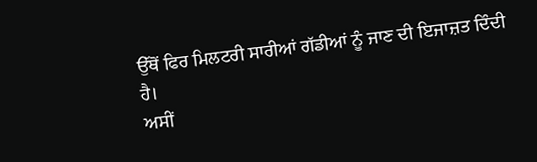ਉੱਥੋਂ ਫਿਰ ਮਿਲਟਰੀ ਸਾਰੀਆਂ ਗੱਡੀਆਂ ਨੂੰ ਜਾਣ ਦੀ ਇਜਾਜ਼ਤ ਦਿੰਦੀ ਹੈ।
ਅਸੀਂ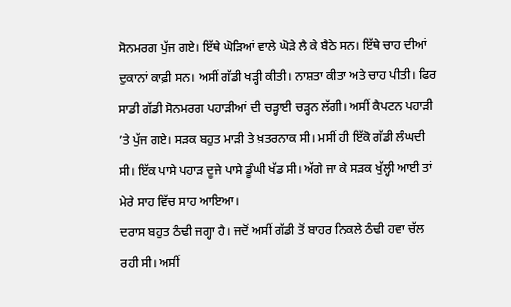ਸੋਨਮਰਗ ਪੁੱਜ ਗਏ। ਇੱਥੇ ਘੋੜਿਆਂ ਵਾਲੇ ਘੋੜੇ ਲੈ ਕੇ ਬੈਠੇ ਸਨ। ਇੱਥੇ ਚਾਹ ਦੀਆਂ ਦੁਕਾਨਾਂ ਕਾਫ਼ੀ ਸਨ। ਅਸੀਂ ਗੱਡੀ ਖੜ੍ਹੀ ਕੀਤੀ। ਨਾਸ਼ਤਾ ਕੀਤਾ ਅਤੇ ਚਾਹ ਪੀਤੀ। ਫਿਰ ਸਾਡੀ ਗੱਡੀ ਸੋਨਮਰਗ ਪਹਾੜੀਆਂ ਦੀ ਚੜ੍ਹਾਈ ਚੜ੍ਹਨ ਲੱਗੀ। ਅਸੀਂ ਕੈਪਟਨ ਪਹਾੜੀ ’ਤੇ ਪੁੱਜ ਗਏ। ਸੜਕ ਬਹੁਤ ਮਾੜੀ ਤੇ ਖ਼ਤਰਨਾਕ ਸੀ। ਮਸੀਂ ਹੀ ਇੱਕੋ ਗੱਡੀ ਲੰਘਦੀ ਸੀ। ਇੱਕ ਪਾਸੇ ਪਹਾੜ ਦੂਜੇ ਪਾਸੇ ਡੂੰਘੀ ਖੱਡ ਸੀ। ਅੱਗੇ ਜਾ ਕੇ ਸੜਕ ਖੁੱਲ੍ਹੀ ਆਈ ਤਾਂ ਮੇਰੇ ਸਾਹ ਵਿੱਚ ਸਾਹ ਆਇਆ।
ਦਰਾਸ ਬਹੁਤ ਠੰਢੀ ਜਗ੍ਹਾ ਹੈ। ਜਦੋਂ ਅਸੀਂ ਗੱਡੀ ਤੋਂ ਬਾਹਰ ਨਿਕਲੇ ਠੰਢੀ ਹਵਾ ਚੱਲ ਰਹੀ ਸੀ। ਅਸੀਂ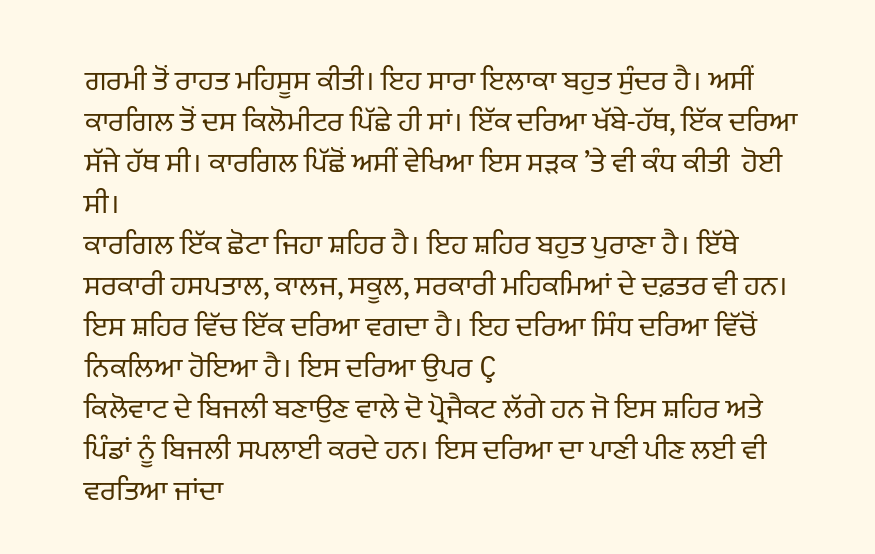ਗਰਮੀ ਤੋਂ ਰਾਹਤ ਮਹਿਸੂਸ ਕੀਤੀ। ਇਹ ਸਾਰਾ ਇਲਾਕਾ ਬਹੁਤ ਸੁੰਦਰ ਹੈ। ਅਸੀਂ ਕਾਰਗਿਲ ਤੋਂ ਦਸ ਕਿਲੋਮੀਟਰ ਪਿੱਛੇ ਹੀ ਸਾਂ। ਇੱਕ ਦਰਿਆ ਖੱਬੇ-ਹੱਥ, ਇੱਕ ਦਰਿਆ ਸੱਜੇ ਹੱਥ ਸੀ। ਕਾਰਗਿਲ ਪਿੱਛੋਂ ਅਸੀਂ ਵੇਖਿਆ ਇਸ ਸੜਕ ’ਤੇ ਵੀ ਕੰਧ ਕੀਤੀ  ਹੋਈ ਸੀ।
ਕਾਰਗਿਲ ਇੱਕ ਛੋਟਾ ਜਿਹਾ ਸ਼ਹਿਰ ਹੈ। ਇਹ ਸ਼ਹਿਰ ਬਹੁਤ ਪੁਰਾਣਾ ਹੈ। ਇੱਥੇ ਸਰਕਾਰੀ ਹਸਪਤਾਲ, ਕਾਲਜ, ਸਕੂਲ, ਸਰਕਾਰੀ ਮਹਿਕਮਿਆਂ ਦੇ ਦਫ਼ਤਰ ਵੀ ਹਨ। ਇਸ ਸ਼ਹਿਰ ਵਿੱਚ ਇੱਕ ਦਰਿਆ ਵਗਦਾ ਹੈ। ਇਹ ਦਰਿਆ ਸਿੰਧ ਦਰਿਆ ਵਿੱਚੋਂ ਨਿਕਲਿਆ ਹੋਇਆ ਹੈ। ਇਸ ਦਰਿਆ ਉਪਰ Ç
ਕਿਲੋਵਾਟ ਦੇ ਬਿਜਲੀ ਬਣਾਉਣ ਵਾਲੇ ਦੋ ਪ੍ਰੋਜੈਕਟ ਲੱਗੇ ਹਨ ਜੋ ਇਸ ਸ਼ਹਿਰ ਅਤੇ ਪਿੰਡਾਂ ਨੂੰ ਬਿਜਲੀ ਸਪਲਾਈ ਕਰਦੇ ਹਨ। ਇਸ ਦਰਿਆ ਦਾ ਪਾਣੀ ਪੀਣ ਲਈ ਵੀ ਵਰਤਿਆ ਜਾਂਦਾ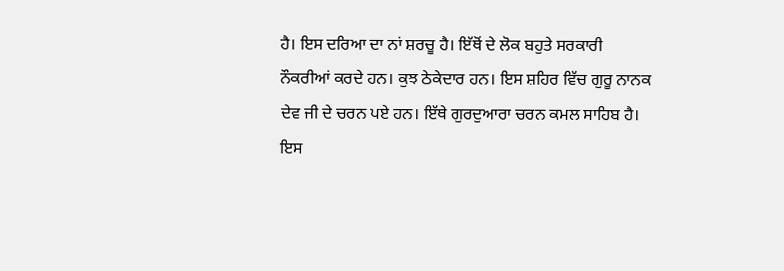ਹੈ। ਇਸ ਦਰਿਆ ਦਾ ਨਾਂ ਸ਼ਰਚੂ ਹੈ। ਇੱਥੋਂ ਦੇ ਲੋਕ ਬਹੁਤੇ ਸਰਕਾਰੀ ਨੌਕਰੀਆਂ ਕਰਦੇ ਹਨ। ਕੁਝ ਠੇਕੇਦਾਰ ਹਨ। ਇਸ ਸ਼ਹਿਰ ਵਿੱਚ ਗੁਰੂ ਨਾਨਕ ਦੇਵ ਜੀ ਦੇ ਚਰਨ ਪਏ ਹਨ। ਇੱਥੇ ਗੁਰਦੁਆਰਾ ਚਰਨ ਕਮਲ ਸਾਹਿਬ ਹੈ। ਇਸ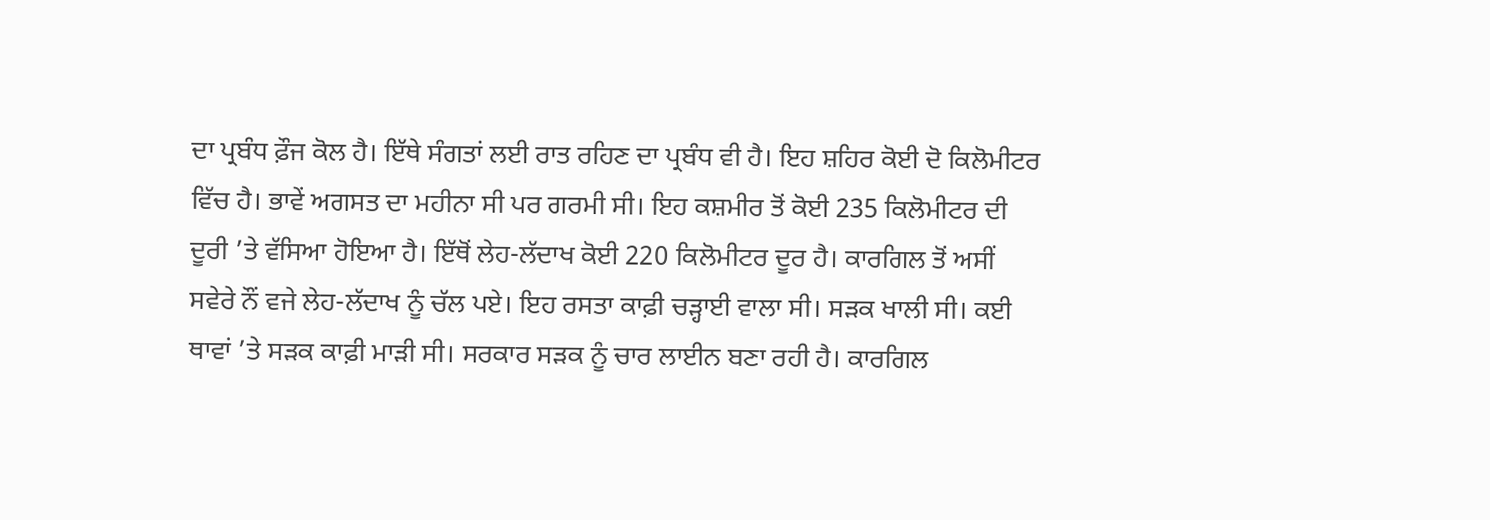ਦਾ ਪ੍ਰਬੰਧ ਫ਼ੌਜ ਕੋਲ ਹੈ। ਇੱਥੇ ਸੰਗਤਾਂ ਲਈ ਰਾਤ ਰਹਿਣ ਦਾ ਪ੍ਰਬੰਧ ਵੀ ਹੈ। ਇਹ ਸ਼ਹਿਰ ਕੋਈ ਦੋ ਕਿਲੋਮੀਟਰ ਵਿੱਚ ਹੈ। ਭਾਵੇਂ ਅਗਸਤ ਦਾ ਮਹੀਨਾ ਸੀ ਪਰ ਗਰਮੀ ਸੀ। ਇਹ ਕਸ਼ਮੀਰ ਤੋਂ ਕੋਈ 235 ਕਿਲੋਮੀਟਰ ਦੀ ਦੂਰੀ ’ਤੇ ਵੱਸਿਆ ਹੋਇਆ ਹੈ। ਇੱਥੋਂ ਲੇਹ-ਲੱਦਾਖ ਕੋਈ 220 ਕਿਲੋਮੀਟਰ ਦੂਰ ਹੈ। ਕਾਰਗਿਲ ਤੋਂ ਅਸੀਂ ਸਵੇਰੇ ਨੌਂ ਵਜੇ ਲੇਹ-ਲੱਦਾਖ ਨੂੰ ਚੱਲ ਪਏ। ਇਹ ਰਸਤਾ ਕਾਫ਼ੀ ਚੜ੍ਹਾਈ ਵਾਲਾ ਸੀ। ਸੜਕ ਖਾਲੀ ਸੀ। ਕਈ ਥਾਵਾਂ ’ਤੇ ਸੜਕ ਕਾਫ਼ੀ ਮਾੜੀ ਸੀ। ਸਰਕਾਰ ਸੜਕ ਨੂੰ ਚਾਰ ਲਾਈਨ ਬਣਾ ਰਹੀ ਹੈ। ਕਾਰਗਿਲ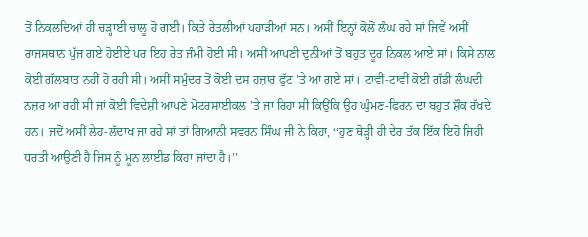ਤੋਂ ਨਿਕਲਦਿਆਂ ਹੀ ਚੜ੍ਹਾਈ ਚਾਲੂ ਹੋ ਗਈ। ਕਿਤੇ ਰੇਤਲੀਆਂ ਪਹਾੜੀਆਂ ਸਨ। ਅਸੀਂ ਇਨ੍ਹਾਂ ਕੋਲੋਂ ਲੰਘ ਰਹੇ ਸਾਂ ਜਿਵੇਂ ਅਸੀਂ ਰਾਜਸਥਾਨ ਪੁੱਜ ਗਏ ਹੋਈਏ ਪਰ ਇਹ ਰੇਤ ਜੰਮੀ ਹੋਈ ਸੀ। ਅਸੀਂ ਆਪਣੀ ਦੁਨੀਆਂ ਤੋਂ ਬਹੁਤ ਦੂਰ ਨਿਕਲ ਆਏ ਸਾਂ। ਕਿਸੇ ਨਾਲ ਕੋਈ ਗੱਲਬਾਤ ਨਹੀਂ ਹੋ ਰਹੀ ਸੀ। ਅਸੀਂ ਸਮੁੰਦਰ ਤੋਂ ਕੋਈ ਦਸ ਹਜ਼ਾਰ ਫੁੱਟ ’ਤੇ ਆ ਗਏ ਸਾਂ। ਟਾਵੀਂ-ਟਾਵੀਂ ਕੋਈ ਗੱਡੀ ਲੰਘਦੀ ਨਜ਼ਰ ਆ ਰਹੀ ਸੀ ਜਾਂ ਕੋਈ ਵਿਦੇਸ਼ੀ ਆਪਣੇ ਮੋਟਰਸਾਈਕਲ ’ਤੇ ਜਾ ਰਿਹਾ ਸੀ ਕਿਉਂਕਿ ਉਹ ਘੁੰਮਣ-ਫਿਰਨ ਦਾ ਬਹੁਤ ਸ਼ੌਕ ਰੱਖਦੇ ਹਨ। ਜਦੋਂ ਅਸੀਂ ਲੇਹ-ਲੱਦਾਖ ਜਾ ਰਹੇ ਸਾਂ ਤਾਂ ਗਿਆਨੀ ਸਵਰਨ ਸਿੰਘ ਜੀ ਨੇ ਕਿਹਾ, ‘‘ਹੁਣ ਥੋੜ੍ਹੀ ਹੀ ਦੇਰ ਤੱਕ ਇੱਕ ਇਹੋ ਜਿਹੀ ਧਰਤੀ ਆਉਣੀ ਹੈ ਜਿਸ ਨੂੰ ਮੂਨ ਲਾਈਡ ਕਿਹਾ ਜਾਂਦਾ ਹੈ।’’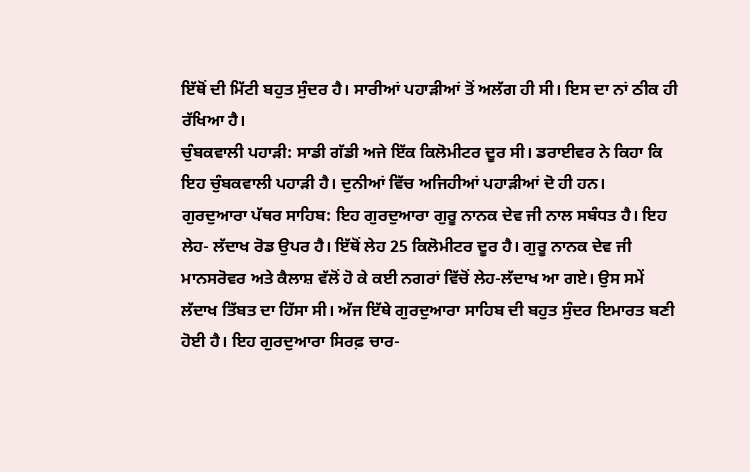ਇੱਥੋਂ ਦੀ ਮਿੱਟੀ ਬਹੁਤ ਸੁੰਦਰ ਹੈ। ਸਾਰੀਆਂ ਪਹਾੜੀਆਂ ਤੋਂ ਅਲੱਗ ਹੀ ਸੀ। ਇਸ ਦਾ ਨਾਂ ਠੀਕ ਹੀ ਰੱਖਿਆ ਹੈ।
ਚੁੰਬਕਵਾਲੀ ਪਹਾੜੀ: ਸਾਡੀ ਗੱਡੀ ਅਜੇ ਇੱਕ ਕਿਲੋਮੀਟਰ ਦੂਰ ਸੀ। ਡਰਾਈਵਰ ਨੇ ਕਿਹਾ ਕਿ ਇਹ ਚੁੰਬਕਵਾਲੀ ਪਹਾੜੀ ਹੈ। ਦੁਨੀਆਂ ਵਿੱਚ ਅਜਿਹੀਆਂ ਪਹਾੜੀਆਂ ਦੋ ਹੀ ਹਨ।
ਗੁਰਦੁਆਰਾ ਪੱਥਰ ਸਾਹਿਬ: ਇਹ ਗੁਰਦੁਆਰਾ ਗੁਰੂ ਨਾਨਕ ਦੇਵ ਜੀ ਨਾਲ ਸਬੰਧਤ ਹੈ। ਇਹ ਲੇਹ- ਲੱਦਾਖ ਰੋਡ ਉਪਰ ਹੈ। ਇੱਥੋਂ ਲੇਹ 25 ਕਿਲੋਮੀਟਰ ਦੂਰ ਹੈ। ਗੁਰੂ ਨਾਨਕ ਦੇਵ ਜੀ ਮਾਨਸਰੋਵਰ ਅਤੇ ਕੈਲਾਸ਼ ਵੱਲੋਂ ਹੋ ਕੇ ਕਈ ਨਗਰਾਂ ਵਿੱਚੋਂ ਲੇਹ-ਲੱਦਾਖ ਆ ਗਏ। ਉਸ ਸਮੇਂ ਲੱਦਾਖ ਤਿੱਬਤ ਦਾ ਹਿੱਸਾ ਸੀ। ਅੱਜ ਇੱਥੇ ਗੁਰਦੁਆਰਾ ਸਾਹਿਬ ਦੀ ਬਹੁਤ ਸੁੰਦਰ ਇਮਾਰਤ ਬਣੀ ਹੋਈ ਹੈ। ਇਹ ਗੁਰਦੁਆਰਾ ਸਿਰਫ਼ ਚਾਰ-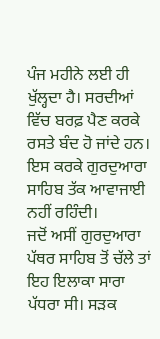ਪੰਜ ਮਹੀਨੇ ਲਈ ਹੀ ਖੁੱਲ੍ਹਦਾ ਹੈ। ਸਰਦੀਆਂ ਵਿੱਚ ਬਰਫ਼ ਪੈਣ ਕਰਕੇ ਰਸਤੇ ਬੰਦ ਹੋ ਜਾਂਦੇ ਹਨ। ਇਸ ਕਰਕੇ ਗੁਰਦੁਆਰਾ ਸਾਹਿਬ ਤੱਕ ਆਵਾਜਾਈ ਨਹੀਂ ਰਹਿੰਦੀ।
ਜਦੋਂ ਅਸੀਂ ਗੁਰਦੁਆਰਾ ਪੱਥਰ ਸਾਹਿਬ ਤੋਂ ਚੱਲੇ ਤਾਂ ਇਹ ਇਲਾਕਾ ਸਾਰਾ ਪੱਧਰਾ ਸੀ। ਸੜਕ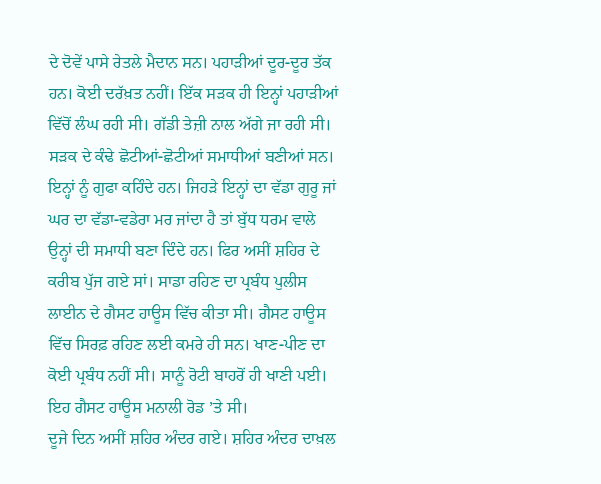ਦੇ ਦੋਵੇਂ ਪਾਸੇ ਰੇਤਲੇ ਮੈਦਾਨ ਸਨ। ਪਹਾੜੀਆਂ ਦੂਰ-ਦੂਰ ਤੱਕ ਹਨ। ਕੋਈ ਦਰੱਖ਼ਤ ਨਹੀਂ। ਇੱਕ ਸੜਕ ਹੀ ਇਨ੍ਹਾਂ ਪਹਾੜੀਆਂ ਵਿੱਚੋਂ ਲੰਘ ਰਹੀ ਸੀ। ਗੱਡੀ ਤੇਜ਼ੀ ਨਾਲ ਅੱਗੇ ਜਾ ਰਹੀ ਸੀ। ਸੜਕ ਦੇ ਕੰਢੇ ਛੋਟੀਆਂ-ਛੋਟੀਆਂ ਸਮਾਧੀਆਂ ਬਣੀਆਂ ਸਨ। ਇਨ੍ਹਾਂ ਨੂੰ ਗੁਫਾ ਕਹਿੰਦੇ ਹਨ। ਜਿਹੜੇ ਇਨ੍ਹਾਂ ਦਾ ਵੱਡਾ ਗੁਰੂ ਜਾਂ ਘਰ ਦਾ ਵੱਡਾ-ਵਡੇਰਾ ਮਰ ਜਾਂਦਾ ਹੈ ਤਾਂ ਬੁੱਧ ਧਰਮ ਵਾਲੇ ਉਨ੍ਹਾਂ ਦੀ ਸਮਾਧੀ ਬਣਾ ਦਿੰਦੇ ਹਨ। ਫਿਰ ਅਸੀਂ ਸ਼ਹਿਰ ਦੇ ਕਰੀਬ ਪੁੱਜ ਗਏ ਸਾਂ। ਸਾਡਾ ਰਹਿਣ ਦਾ ਪ੍ਰਬੰਧ ਪੁਲੀਸ ਲਾਈਨ ਦੇ ਗੈਸਟ ਹਾਊਸ ਵਿੱਚ ਕੀਤਾ ਸੀ। ਗੈਸਟ ਹਾਊਸ ਵਿੱਚ ਸਿਰਫ਼ ਰਹਿਣ ਲਈ ਕਮਰੇ ਹੀ ਸਨ। ਖਾਣ-ਪੀਣ ਦਾ ਕੋਈ ਪ੍ਰਬੰਧ ਨਹੀਂ ਸੀ। ਸਾਨੂੰ ਰੋਟੀ ਬਾਹਰੋਂ ਹੀ ਖਾਣੀ ਪਈ। ਇਹ ਗੈਸਟ ਹਾਊਸ ਮਨਾਲੀ ਰੋਡ ’ਤੇ ਸੀ।
ਦੂਜੇ ਦਿਨ ਅਸੀਂ ਸ਼ਹਿਰ ਅੰਦਰ ਗਏ। ਸ਼ਹਿਰ ਅੰਦਰ ਦਾਖ਼ਲ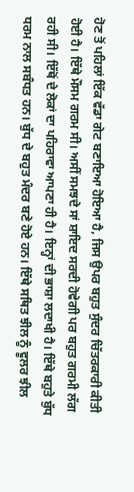ਹੋਣ ਤੋਂ ਪਹਿਲਾਂ ਇੱਕ ਵੱਡਾ ਗੇਟ ਬਣਾਇਆ ਹੋਇਆ ਹੈ, ਜਿਸ ਉਪਰ ਬਹੁਤ ਸੁੰਦਰ ਚਿੱਤਰਕਾਰੀ ਕੀਤੀ ਹੋਈ ਹੈ। ਇੱਥੇ ਮੌਸਮ ਗਰਮ ਸੀ। ਅਸੀਂ ਸਮਝਦੇ ਸਾਂ ਸ਼ਾਇਦ ਸਰਦੀ ਹੋਵੇਗੀ ਪਰ ਬਹੁਤ ਗਰਮੀ ਲੱਗ ਰਹੀ ਸੀ। ਇੱਥੋਂ ਦੇ ਲੋਕਾਂ ਦਾ ਪਹਿਰਾਵਾ ਆਪਣਾ ਹੀ ਹੈ। ਇਨ੍ਹਾਂ ਦੀ ਭਾਸ਼ਾ ਲਦਾਖੀ ਹੈ। ਇੱਥੇ ਬਹੁਤੇ ਬੁੱਧ ਧਰਮ ਨਾਲ ਸਬੰਧਤ ਹਨ। ਬੁੱਧ ਦੇ ਬਹੁਤ ਮੰਦਰ ਬਣੇ ਹੋਏ ਹਨ। ਇੱਥੇ ਸਥਿਤ ਝੀਲ ਨੂੰ ਵੂਲਰ ਝੀਲ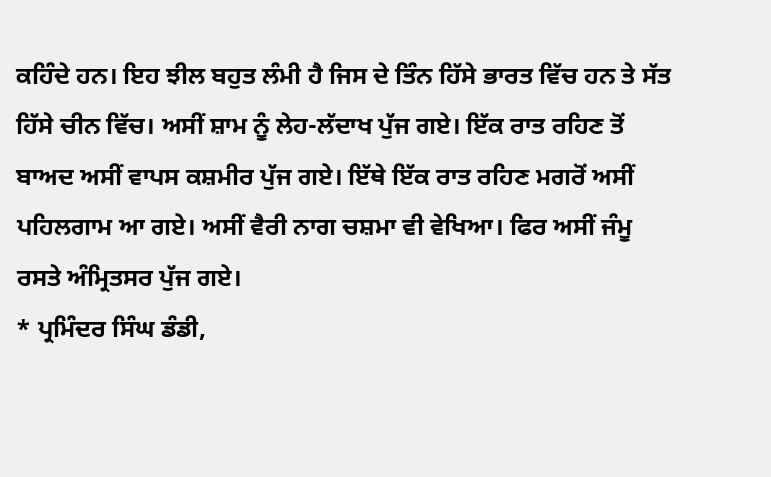ਕਹਿੰਦੇ ਹਨ। ਇਹ ਝੀਲ ਬਹੁਤ ਲੰਮੀ ਹੈ ਜਿਸ ਦੇ ਤਿੰਨ ਹਿੱਸੇ ਭਾਰਤ ਵਿੱਚ ਹਨ ਤੇ ਸੱਤ ਹਿੱਸੇ ਚੀਨ ਵਿੱਚ। ਅਸੀਂ ਸ਼ਾਮ ਨੂੰ ਲੇਹ-ਲੱਦਾਖ ਪੁੱਜ ਗਏ। ਇੱਕ ਰਾਤ ਰਹਿਣ ਤੋਂ ਬਾਅਦ ਅਸੀਂ ਵਾਪਸ ਕਸ਼ਮੀਰ ਪੁੱਜ ਗਏ। ਇੱਥੇ ਇੱਕ ਰਾਤ ਰਹਿਣ ਮਗਰੋਂ ਅਸੀਂ ਪਹਿਲਗਾਮ ਆ ਗਏ। ਅਸੀਂ ਵੈਰੀ ਨਾਗ ਚਸ਼ਮਾ ਵੀ ਵੇਖਿਆ। ਫਿਰ ਅਸੀਂ ਜੰਮੂ ਰਸਤੇ ਅੰਮ੍ਰਿਤਸਰ ਪੁੱਜ ਗਏ।
* ਪ੍ਰਮਿੰਦਰ ਸਿੰਘ ਡੰਡੀ,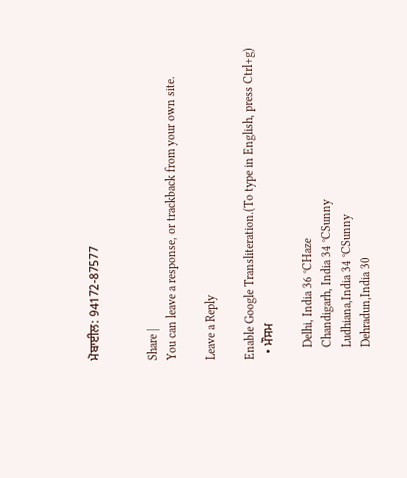ਮੋਬਾਈਲ: 94172-87577


Share |
You can leave a response, or trackback from your own site.

Leave a Reply

Enable Google Transliteration.(To type in English, press Ctrl+g)
  • ਮੌਸਮ

    Delhi, India 36 °CHaze
    Chandigarh, India 34 °CSunny
    Ludhiana,India 34 °CSunny
    Dehradun,India 30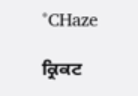°CHaze

ਕ੍ਰਿਕਟ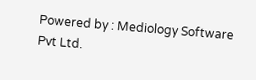Powered by : Mediology Software Pvt Ltd.